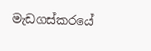මැඩගස්කරයේ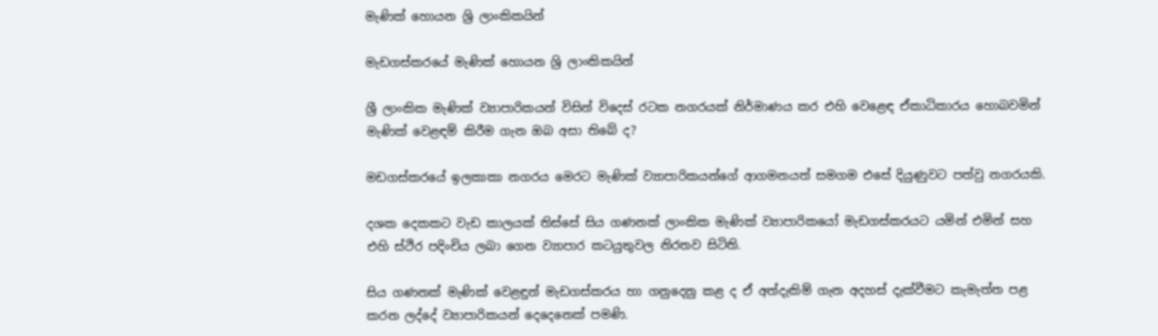මැණික් හොයන ශ්‍රි ලාංකිකයින්

මැඩගස්කරයේ මැණික් හොයන ශ්‍රි ලාංකිකයින්

ශ්‍රී ලාංකික මැණික් ව්‍යාපාරිකයන් විසින් විදෙස් රටක නගරයක් නිර්මාණය කර එහි වෙළෙඳ ඒකාධිකාරය හොබවමින් මැණික් වෙළඳම් කිරීම ගැන ඔබ අසා තිබේ ද?

මඩගස්කරයේ ඉලකාකා නගරය මෙරට මැණික් ව්‍යාපාරිකයන්ගේ ආගමනයත් සමගම එසේ දියුණුවට පත්වු නගරයකි.

දශක දෙකකට වැඩ කාලයක් තිස්සේ සිය ගණනක් ලාංකික මැණික් ව්‍යාපාරිකයෝ මැඩගස්කරයට යමින් එමින් සහ එහි ස්ථිර පදිංචිය ලබා ගෙන ව්‍යාපාර කටයුතුවල නිරතව සිටිති.

සිය ගණනක් මැණික් වෙළඳුන් මැඩගස්කරය හා ගනුදෙනු කළ ද ඒ අත්දැකිම් ගැන අදහස් දැක්වීමට කැමැත්ත පළ කරන ලද්දේ ව්‍යාපාරිකයන් දෙදෙනෙක් පමණි.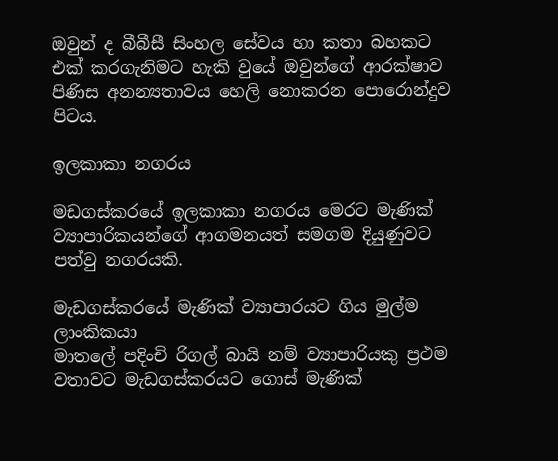ඔවුන් ද බීබීසී සිංහල සේවය හා කතා බහකට එක් කරගැනිමට හැකි වුයේ ඔවුන්ගේ ආරක්ෂාව පිණිස අනන්‍යතාවය හෙලි නොකරන පොරොන්දුව පිටය.

ඉලකාකා නගරය

මඩගස්කරයේ ඉලකාකා නගරය මෙරට මැණික් ව්‍යාපාරිකයන්ගේ ආගමනයත් සමගම දියුණුවට පත්වු නගරයකි.

මැඩගස්කරයේ මැණික් ව්‍යාපාරයට ගිය මුල්ම ලාංකිකයා
මාතලේ පදිංචි රිගල් බායි නම් ව්‍යාපාරියකු ප්‍රථම වතාවට මැඩගස්කරයට ගොස් මැණික්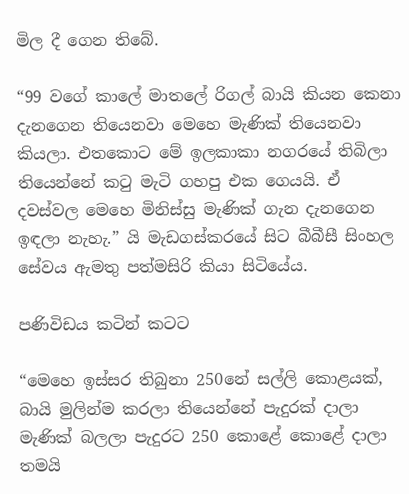මිල දී ගෙන තිබේ.

“99 වගේ කාලේ මාතලේ රිගල් බායි කියන කෙනා දැනගෙන තියෙනවා මෙහෙ මැණික් තියෙනවා කියලා. එතකොට මේ ඉලකාකා නගරයේ තිබිලා තියෙන්නේ කටු මැටි ගහපු එක ගෙයයි. ඒ දවස්වල මෙහෙ මිනිස්සු මැණික් ගැන දැනගෙන ඉඳලා නැහැ.” යි මැඩගස්කරයේ සිට බීබීසී සිංහල සේවය ඇමතු පත්මසිරි කියා සිටියේය.

පණිවිඩය කටින් කටට

“මෙහෙ ඉස්සර තිබුනා 250නේ සල්ලි කොළයක්, බායි මුලින්ම කරලා තියෙන්නේ පැදුරක් දාලා මැණික් බලලා පැදුරට 250 කොළේ කොළේ දාලා තමයි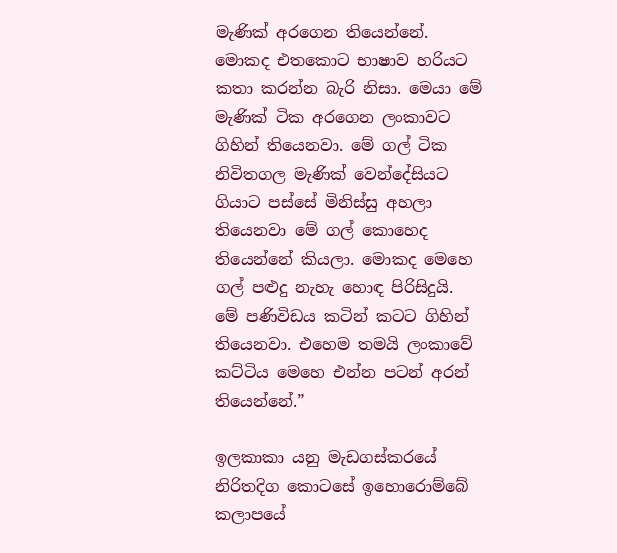මැණික් අරගෙන තියෙන්නේ. මොකද එතකොට භාෂාව හරියට කතා කරන්න බැරි නිසා. මෙයා මේ මැණික් ටික අරගෙන ලංකාවට ගිහින් තියෙනවා. මේ ගල් ටික නිවිතගල මැණික් වෙන්දේසියට ගියාට පස්සේ මිනිස්සු අහලා තියෙනවා මේ ගල් කොහෙද තියෙන්නේ කියලා. මොකද මෙහෙ ගල් පළුදු නැහැ හොඳ පිරිසිදුයි. මේ පණිවිඩය කටින් කටට ගිහින් තියෙනවා. එහෙම තමයි ලංකාවේ කට්ටිය මෙහෙ එන්න පටන් අරන් තියෙන්නේ.”

ඉලකාකා යනු මැඩගස්කරයේ නිරිතදිග කොටසේ ඉහොරොම්බේ කලාපයේ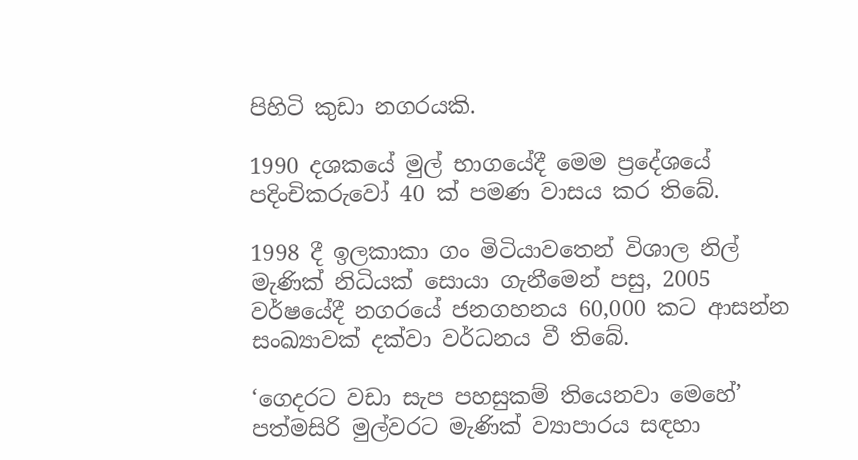පිහිටි කුඩා නගරයකි.

1990 දශකයේ මුල් භාගයේදී මෙම ප්‍රදේශයේ පදිංචිකරුවෝ 40 ක් පමණ වාසය කර තිබේ.

1998 දී ඉලකාකා ගං මිටියාවතෙන් විශාල නිල් මැණික් නිධියක් සොයා ගැනීමෙන් පසු, 2005 වර්ෂයේදී නගරයේ ජනගහනය 60,000 කට ආසන්න සංඛ්‍යාවක් දක්වා වර්ධනය වී තිබේ.

‘ගෙදරට වඩා සැප පහසුකම් තියෙනවා මෙහේ’
පත්මසිරි මුල්වරට මැණික් ව්‍යාපාරය සඳහා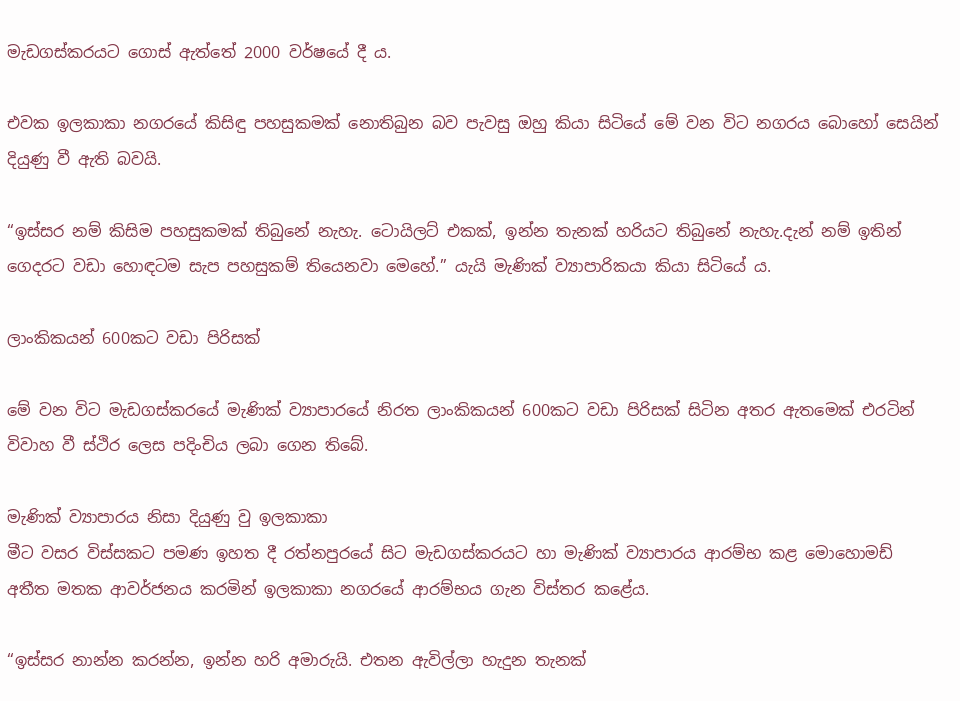මැඩගස්කරයට ගොස් ඇත්තේ 2000 වර්ෂයේ දී ය.

එවක ඉලකාකා නගරයේ කිසිඳු පහසුකමක් නොතිබුන බව පැවසු ඔහු කියා සිටියේ මේ වන විට නගරය බොහෝ සෙයින් දියුණු වී ඇති බවයි.

“ඉස්සර නම් කිසිම පහසුකමක් තිබුනේ නැහැ. ටොයිලට් එකක්, ඉන්න තැනක් හරියට තිබුනේ නැහැ.දැන් නම් ඉතින් ගෙදරට වඩා හොඳටම සැප පහසුකම් තියෙනවා මෙහේ.” යැයි මැණික් ව්‍යාපාරිකයා කියා සිටියේ ය.

ලාංකිකයන් 600කට වඩා පිරිසක්

මේ වන විට මැඩගස්කරයේ මැණික් ව්‍යාපාරයේ නිරත ලාංකිකයන් 600කට වඩා පිරිසක් සිටින අතර ඇතමෙක් එරටින් විවාහ වී ස්ථිර ලෙස පදිංචිය ලබා ගෙන තිබේ.

මැණික් ව්‍යාපාරය නිසා දියුණු වු ඉලකාකා
මීට වසර විස්සකට පමණ ඉහත දී රත්නපුරයේ සිට මැඩගස්කරයට හා මැණික් ව්‍යාපාරය ආරම්භ කළ මොහොමඩ් අතීත මතක ආවර්ජනය කරමින් ඉලකාකා නගරයේ ආරම්භය ගැන විස්තර කළේය.

“ඉස්සර නාන්න කරන්න, ඉන්න හරි අමාරුයි. එතන ඇවිල්ලා හැදුන තැනක්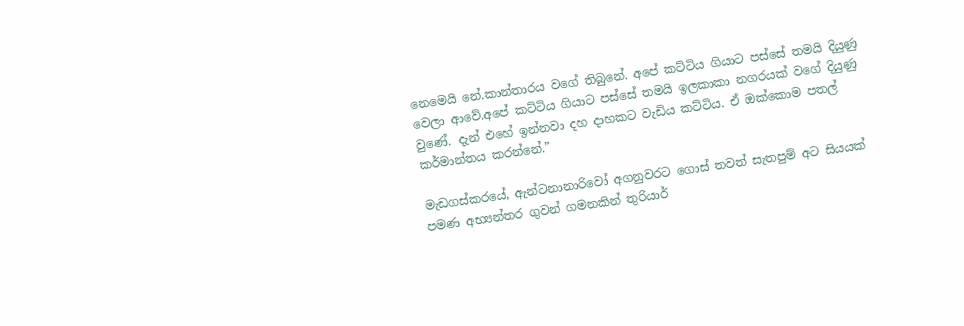නෙමෙයි නේ.කාන්තාරය වගේ තිබුනේ. අපේ කට්ටිය ගියාට පස්සේ තමයි දියුණු වෙලා ආවේ.අපේ කට්ටිය ගියාට පස්සේ තමයි ඉලකාකා නගරයක් වගේ දියුණු වුණේ. දැන් එහේ ඉන්නවා දහ දාහකට වැඩිය කට්ටිය. ඒ ඔක්කොම පතල් කර්මාන්තය කරන්නේ.”

මැඩගස්කරයේ, ඇන්ටනානාරිවෝ අගනුවරට ගොස් තවත් සැතපුම් අට සියයක් පමණ අභ්‍යන්තර ගුවන් ගමනකින් තුරියාර්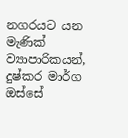නගරයට යන මැණික් ව්‍යාපාරිකයන්, දුෂ්කර මාර්ග ඔස්සේ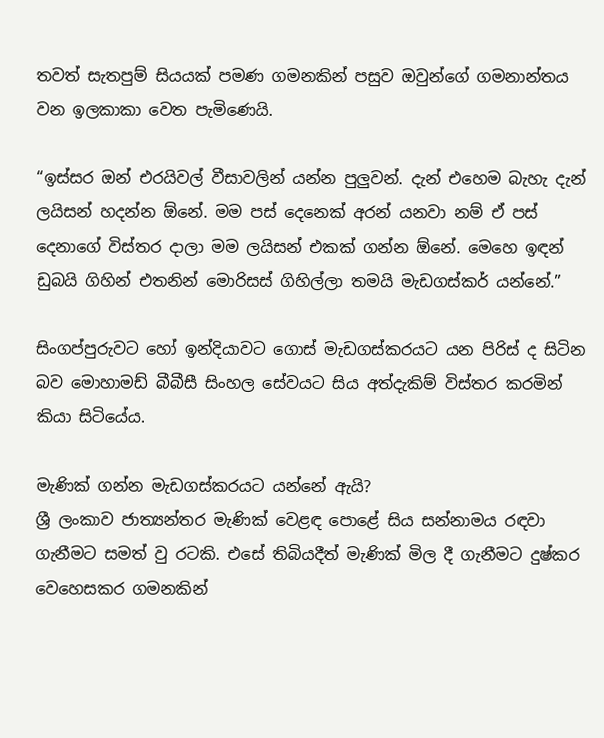තවත් සැතපුම් සියයක් පමණ ගමනකින් පසුව ඔවුන්ගේ ගමනාන්තය වන ඉලකාකා වෙත පැමිණෙයි.

“ඉස්සර ඔන් එරයිවල් වීසාවලින් යන්න පුලුවන්. දැන් එහෙම බැහැ දැන් ලයිසන් හදන්න ඕනේ. මම පස් දෙනෙක් අරන් යනවා නම් ඒ පස් දෙනාගේ විස්තර දාලා මම ලයිසන් එකක් ගන්න ඕනේ. මෙහෙ ඉඳන් ඩුබයි ගිහින් එතනින් මොරිසස් ගිහිල්ලා තමයි මැඩගස්කර් යන්නේ.”

සිංගප්පුරුවට හෝ ඉන්දියාවට ගොස් මැඩගස්කරයට යන පිරිස් ද සිටින බව මොහාමඩ් බීබීසී සිංහල සේවයට සිය අත්දැකිම් විස්තර කරමින් කියා සිටියේය.

මැණික් ගන්න මැඩගස්කරයට යන්නේ ඇයි?
ශ්‍රී ලංකාව ජාත්‍යන්තර මැණික් වෙළඳ පොළේ සිය සන්නාමය රඳවා ගැනීමට සමත් වු රටකි. එසේ තිබියදීත් මැණික් මිල දී ගැනීමට දුෂ්කර වෙහෙසකර ගමනකින්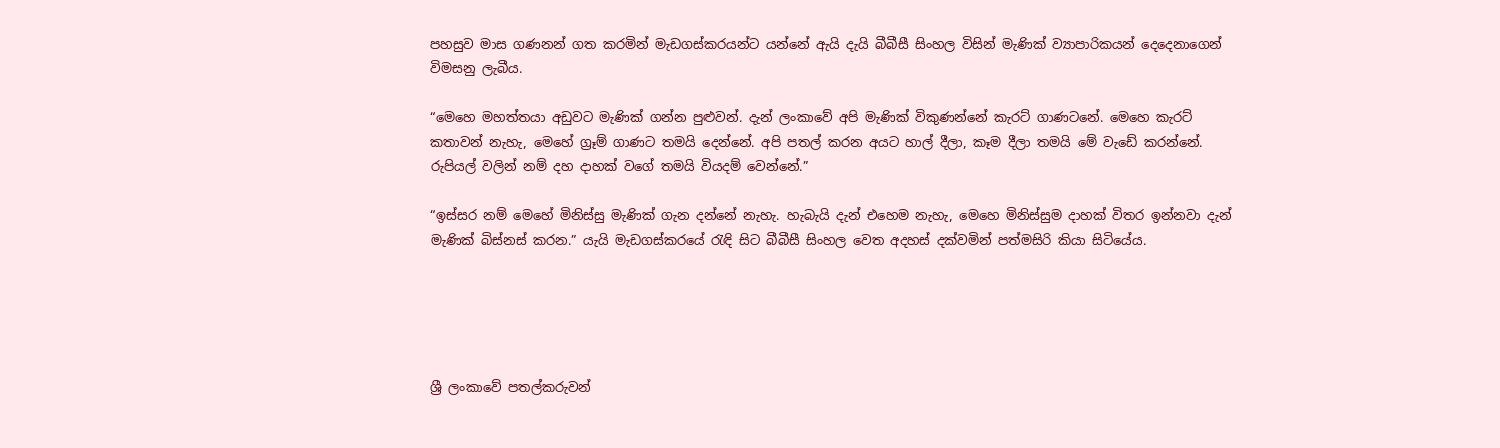පහසුව මාස ගණනන් ගත කරමින් මැඩගස්කරයන්ට යන්නේ ඇයි දැයි බීබීසී සිංහල විසින් මැණික් ව්‍යාපාරිකයන් දෙදෙනාගෙන් විමසනු ලැබීය.

“මෙහෙ මහත්තයා අඩුවට මැණික් ගන්න පුළුවන්. දැන් ලංකාවේ අපි මැණික් විකුණන්නේ කැරට් ගාණටනේ. මෙහෙ කැරට් කතාවන් නැහැ, මෙහේ ග්‍රෑම් ගාණට තමයි දෙන්නේ. අපි පතල් කරන අයට හාල් දීලා, කෑම දීලා තමයි මේ වැඩේ කරන්නේ. රුපියල් වලින් නම් දහ දාහක් වගේ තමයි වියදම් වෙන්නේ.”

“ඉස්සර නම් මෙහේ මිනිස්සු මැණික් ගැන දන්නේ නැහැ. හැබැයි දැන් එහෙම නැහැ, මෙහෙ මිනිස්සුම දාහක් විතර ඉන්නවා දැන් මැණික් බිස්නස් කරන.” යැයි මැඩගස්කරයේ රැඳි සිට බීබීසී සිංහල වෙත අදහස් දක්වමින් පත්මසිරි කියා සිටියේය.





ශ්‍රී ලංකාවේ පතල්කරුවන්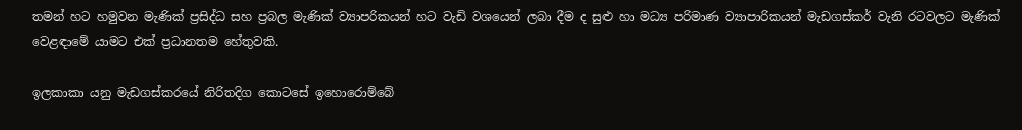තමන් හට හමුවන මැණික් ප්‍රසිද්ධ සහ ප්‍රබල මැණික් ව්‍යාපරිකයන් හට වැඩි වශයෙන් ලබා දීම ද සුළු හා මධ්‍ය පරිමාණ ව්‍යාපාරිකයන් මැඩගස්කර් වැනි රටවලට මැණික් වෙළඳාමේ යාමට එක් ප්‍රධානතම හේතුවකි.

ඉලකාකා යනු මැඩගස්කරයේ නිරිතදිග කොටසේ ඉහොරොම්බේ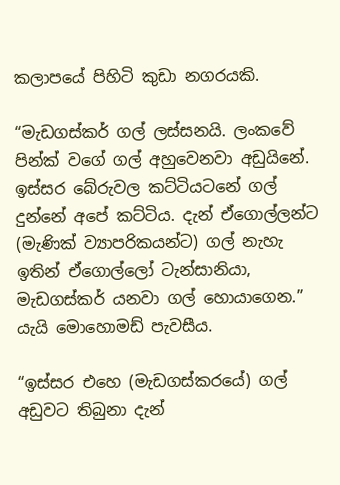කලාපයේ පිහිටි කුඩා නගරයකි.

“මැඩගස්කර් ගල් ලස්සනයි. ලංකවේ පින්ක් වගේ ගල් අහුවෙනවා අඩුයිනේ. ඉස්සර බේරුවල කට්ටියටනේ ගල් දුන්නේ අපේ කට්ටිය. දැන් ඒගොල්ලන්ට (මැණික් ව්‍යාපරිකයන්ට) ගල් නැහැ ඉතින් ඒගොල්ලෝ ටැන්සානියා, මැඩගස්කර් යනවා ගල් හොයාගෙන.” යැයි මොහොමඩ් පැවසීය.

“ඉස්සර එහෙ (මැඩගස්කරයේ) ගල් අඩුවට තිබුනා දැන්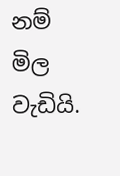නම් මිල වැඩියි.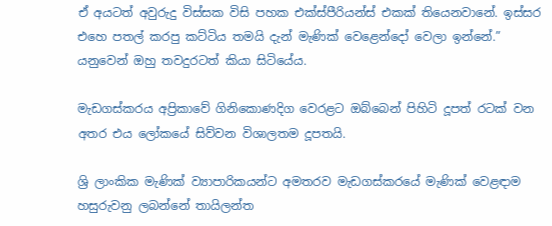ඒ අයටත් අවුරුදු විස්සක විසි පහක එක්ස්පීරියන්ස් එකක් තියෙනවානේ. ඉස්සර එහෙ පතල් කරපු කට්ටිය තමයි දැන් මැණික් වෙළෙන්දෝ වෙලා ඉන්නේ.” යනුවෙන් ඔහු තවදුරටත් කියා සිටියේය.

මැඩගස්කරය අප්‍රිකාවේ ගිනිකොණදිග වෙරළට ඔබ්බෙන් පිහිටි දූපත් රටක් වන අතර එය ලෝකයේ සිව්වන විශාලතම දූපතයි.

ශ්‍රි ලාංකික මැණික් ව්‍යාපාරිකයන්ට අමතරව මැඩගස්කරයේ මැණික් වෙළඳාම හසුරුවනු ලබන්නේ තායිලන්ත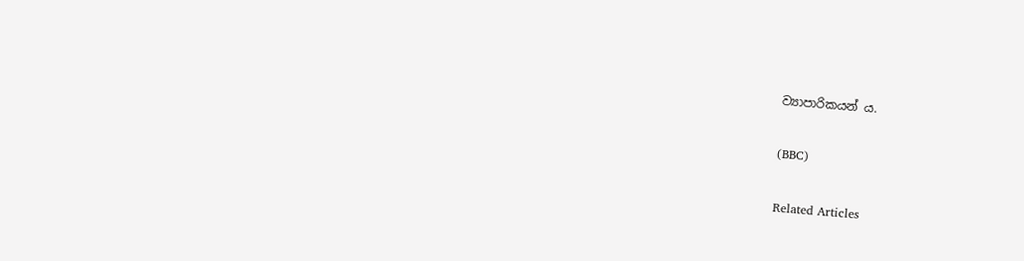ව්‍යාපාරිකයන් ය.

(BBC)

Related Articles